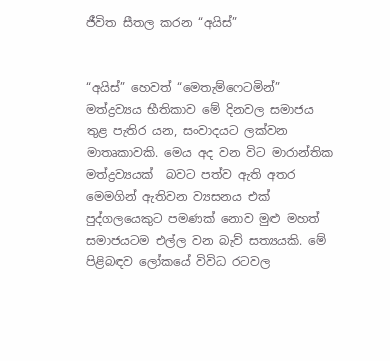ජීවිත සීතල කරන “අයිස්”


“අයිස්” හෙවත් “මෙතැම්ෆෙටමින්” මත්ද්‍රව්‍යය භීතිකාව මේ දිනවල සමාජය තුළ පැතිර යන, සංවාදයට ලක්වන මාතෘකාවකි. මෙය අද වන විට මාරාන්තික මත්ද්‍රව්‍යයක්  බවට පත්ව ඇති අතර මෙමගින් ඇතිවන ව්‍යසනය එක් පුද්ගලයෙකුට පමණක් නොව මුළු මහත් සමාජයටම එල්ල වන බැව් සත්‍යයකි. මේ පිළිබඳව ලෝකයේ විවිධ රටවල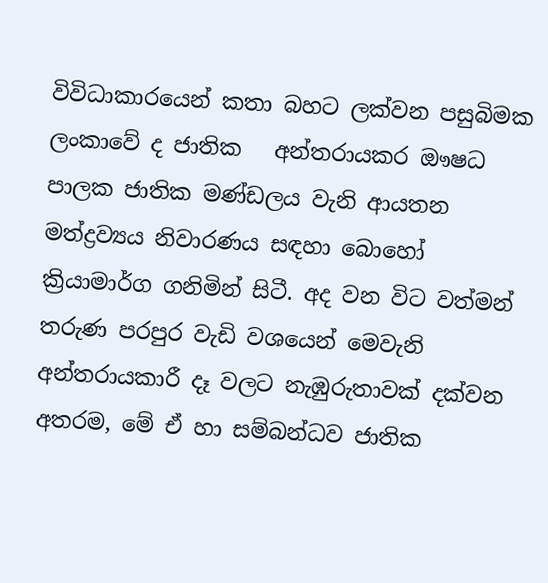විවිධාකාරයෙන් කතා බහට ලක්වන පසුබිමක ලංකාවේ ද ජාතික   අන්තරායකර ඖෂධ පාලක ජාතික මණ්ඩලය වැනි ආයතන මත්ද්‍රව්‍යය නිවාරණය සඳහා බොහෝ ක්‍රියාමාර්ග ගනිමින් සිටී. අද වන විට වත්මන් තරුණ පරපුර වැඩි වශයෙන් මෙවැනි  අන්තරායකාරී දෑ වලට නැඹුරුතාවක් දක්වන අතරම, මේ ඒ හා සම්බන්ධව ජාතික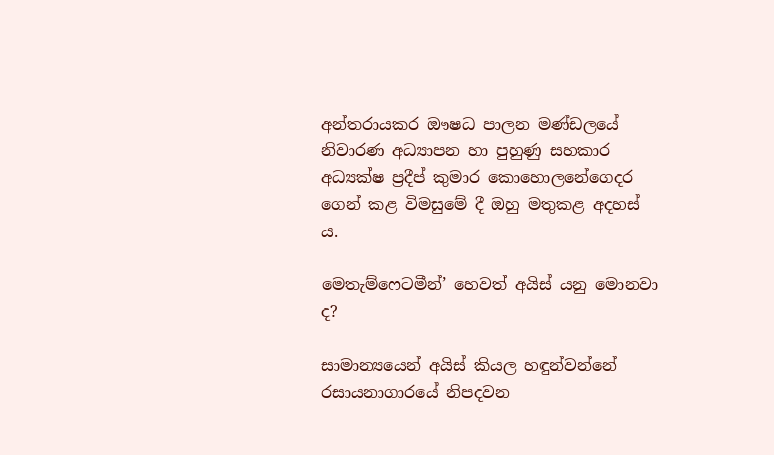අන්තරායකර ඖෂධ පාලන මණ්ඩලයේ නිවාරණ අධ්‍යාපන හා පුහුණු සහකාර අධ්‍යක්ෂ ප්‍රදීප් කුමාර කොහොලනේගෙදර ගෙන් කළ විමසුමේ දී ඔහු මතුකළ අදහස් ය.

මෙතැම්ෆෙටමීන්’ හෙවත් අයිස් යනු මොනවා ද?

සාමාන්‍යයෙන් අයිස් කියල හඳුන්වන්නේ රසායනාගාරයේ නිපදවන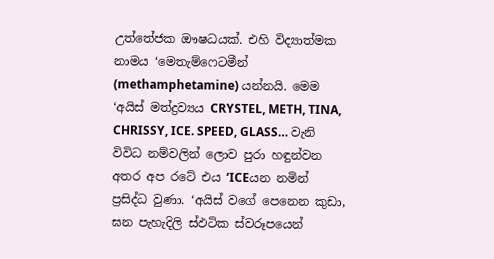උත්තේජක ඖෂධයක්. එහි විද්‍යාත්මක නාමය ‘මෙතැම්ෆෙටමීන් (methamphetamine) යන්නයි. මෙම ‘අයිස් මත්ද්‍රව්‍යය CRYSTEL, METH, TINA, CHRISSY, ICE. SPEED, GLASS… වැනි විවිධ නම්වලින් ලොව පුරා හඳුන්වන අතර අප රටේ එය ‘ICEයන නමින් ප්‍රසිද්ධ වුණා. ‘අයිස් වගේ පෙනෙන කුඩා, ඝන පැහැදිලි ස්ඵටික ස්වරූපයෙන්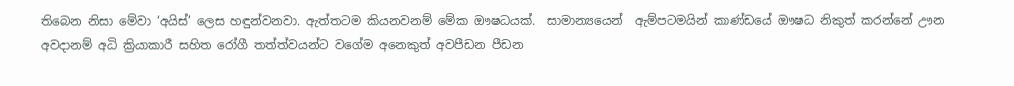තිබෙන නිසා මේවා ‘අයිස්’ ලෙස හඳුන්වනවා. ඇත්තටම කියනවනම් මේක ඖෂධයක්.  සාමාන්‍යයෙන්  ඇම්පටමයින් කාණ්ඩයේ ඖෂධ නිකුත් කරන්නේ ඌන අවදානම් අධි ක්‍රියාකාරී සහිත රෝගී තත්ත්වයන්ට වගේම අනෙකුත් අවපීඩන පීඩන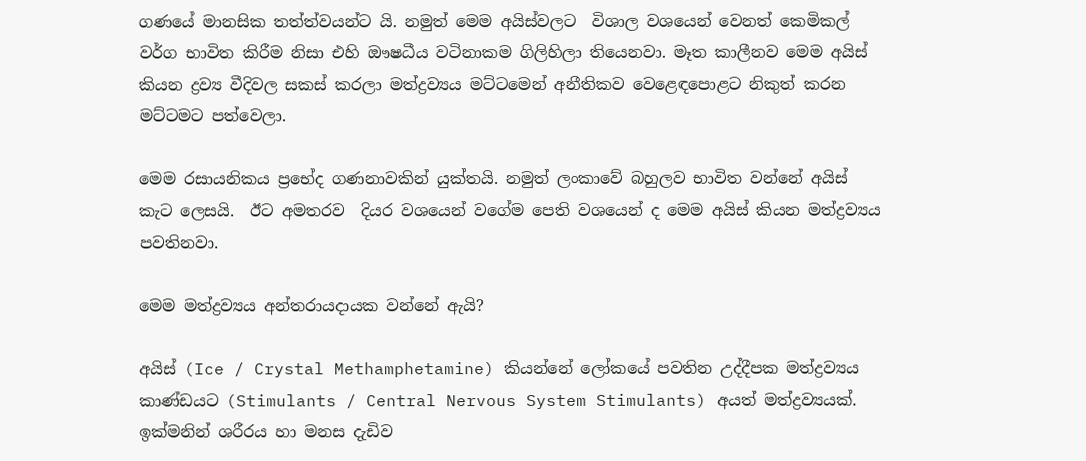ගණයේ මානසික තත්ත්වයන්ට යි. නමුත් මෙම අයිස්වලට  විශාල වශයෙන් වෙනත් කෙමිකල් වර්ග භාවිත කිරීම නිසා එහි ඖෂධීය වටිනාකම ගිලිහිලා තියෙනවා. මෑත කාලීනව මෙම අයිස් කියන ද්‍රව්‍ය වීදිවල සකස් කරලා මත්ද්‍රව්‍යය මට්ටමෙන් අනීතිකව වෙළෙඳපොළට නිකුත් කරන මට්ටමට පත්වෙලා.

මෙම රසායනිකය ප්‍රභේද ගණනාවකින් යුක්තයි. නමුත් ලංකාවේ බහුලව භාවිත වන්නේ අයිස් කැට ලෙසයි.  ඊට අමතරව  දියර වශයෙන් වගේම පෙති වශයෙන් ද මෙම අයිස් කියන මත්ද්‍රව්‍යය පවතිනවා.

මෙම මත්ද්‍රව්‍යය අන්තරායදායක වන්නේ ඇයි?

අයිස් (Ice / Crystal Methamphetamine) කියන්නේ ලෝකයේ පවතින උද්දීපක මත්ද්‍රව්‍යය කාණ්ඩයට (Stimulants / Central Nervous System Stimulants) අයත් මත්ද්‍රව්‍යයක්. ඉක්මනින් ශරීරය හා මනස දැඩිව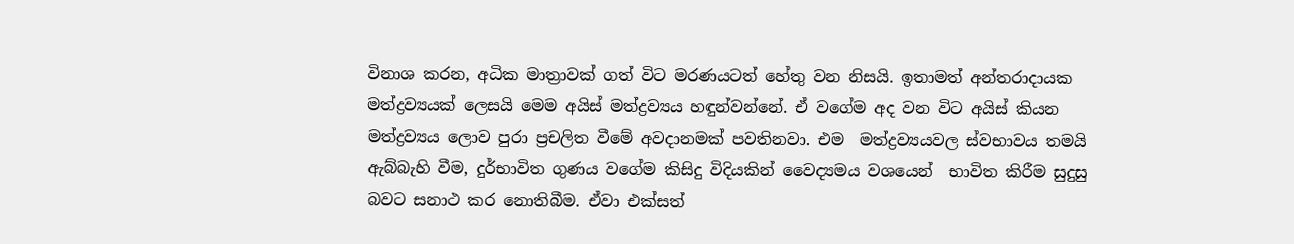විනාශ කරන, අධික මාත්‍රාවක් ගත් විට මරණයටත් හේතු වන නිසයි. ඉතාමත් අන්තරාදායක මත්ද්‍රව්‍යයක් ලෙසයි මෙම අයිස් මත්ද්‍රව්‍යය හඳුන්වන්නේ. ඒ වගේම අද වන විට අයිස් කියන මත්ද්‍රව්‍යය ලොව පුරා ප්‍රචලිත වීමේ අවදානමක් පවතිනවා. එම  මත්ද්‍රව්‍යයවල ස්වභාවය තමයි ඇබ්බැහි වීම, දුර්භාවිත ගුණය වගේම කිසිදු විදියකින් වෛද්‍යමය වශයෙන්  භාවිත කිරීම සුදුසු බවට සනාථ කර නොතිබීම. ඒවා එක්සත්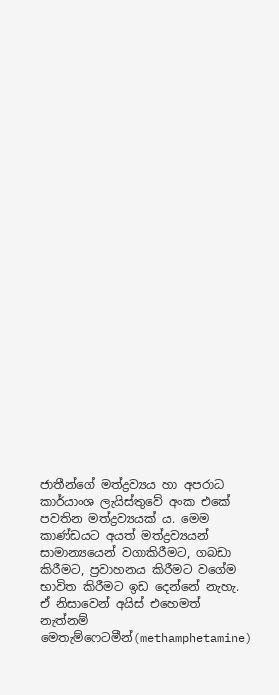ජාතීන්ගේ මත්ද්‍රව්‍යය හා අපරාධ කාර්යාංශ ලැයිස්තුවේ අංක එකේ පවතින මත්ද්‍රව්‍යයක් ය. මෙම කාණ්ඩයට අයත් මත්ද්‍රව්‍යයන් සාමාන්‍යයෙන් වගාකිරීමට, ගබඩා කිරීමට, ප්‍රවාහනය කිරීමට වගේම භාවිත කිරීමට ඉඩ දෙන්නේ නැහැ. ඒ නිසාවෙන් අයිස් එහෙමත් නැත්නම් මෙතැම්ෆෙටමීන්(methamphetamine)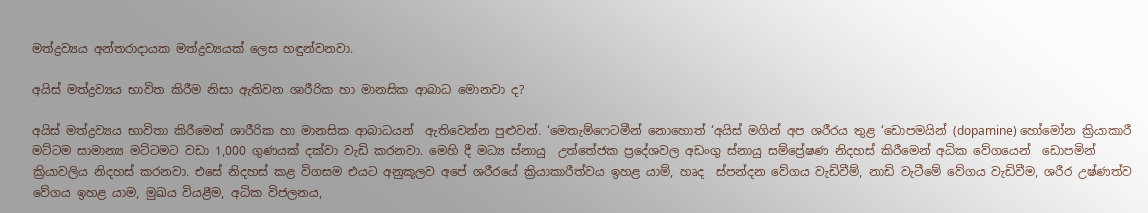මත්ද්‍රව්‍යය අන්තරාදායක මත්ද්‍රව්‍යයක් ලෙස හඳුන්වනවා.

අයිස් මත්ද්‍රව්‍යය භාවිත කිරීම නිසා ඇතිවන ශාරීරික හා මානසික ආබාධ මොනවා ද?

අයිස් මත්ද්‍රව්‍යය භාවිතා කිරීමෙන් ශාරීරික හා මානසික ආබාධයන්  ඇතිවෙන්න පුළුවන්. ‘මෙතැම්ෆෙටමීන් නොහොත් ‘අයිස් මගින් අප ශරීරය තුළ ‘ඩොපමයින් (dopamine) හෝමෝන ක්‍රියාකාරී මට්ටම සාමාන්‍ය මට්ටමට වඩා 1,000 ගුණයක් දක්වා වැඩි කරනවා. මෙහි දී මධ්‍ය ස්නායු  උත්තේජක ප්‍රදේශවල අඩංගු ස්නායු සම්ප්‍රේෂණ නිදහස් කිරීමෙන් අධික වේගයෙන්  ඩොපමින් ක්‍රියාවලිය නිදහස් කරනවා. එසේ නිදහස් කළ විගසම එයට අනුකූලව අපේ ශරීරයේ ක්‍රියාකාරීත්වය ඉහළ යාම්, හෘද  ස්පන්දන වේගය වැඩිවීම්, නාඩි වැටීමේ වේගය වැඩිවීම, ශරීර උෂ්ණත්ව වේගය ඉහළ යාම, මුඛය වියළීම, අධික විජලනය,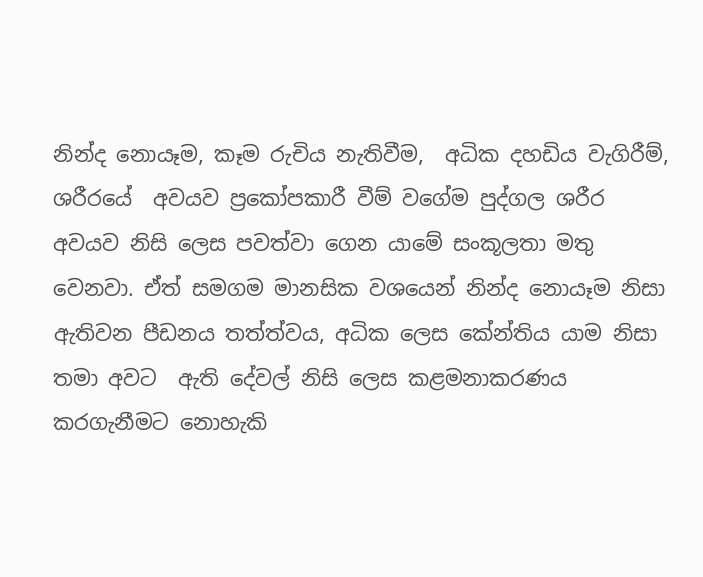නින්ද නොයෑම, කෑම රුචිය නැතිවීම,  අධික දහඩිය වැගිරීම්, ශරීරයේ  අවයව ප්‍රකෝපකාරී වීම් වගේම පුද්ගල ශරීර අවයව නිසි ලෙස පවත්වා ගෙන යාමේ සංකූලතා මතු වෙනවා. ඒත් සමගම මානසික වශයෙන් නින්ද නොයෑම නිසා ඇතිවන පීඩනය තත්ත්වය, අධික ලෙස කේන්තිය යාම නිසා තමා අවට  ඇති දේවල් නිසි ලෙස කළමනාකරණය කරගැනීමට නොහැකි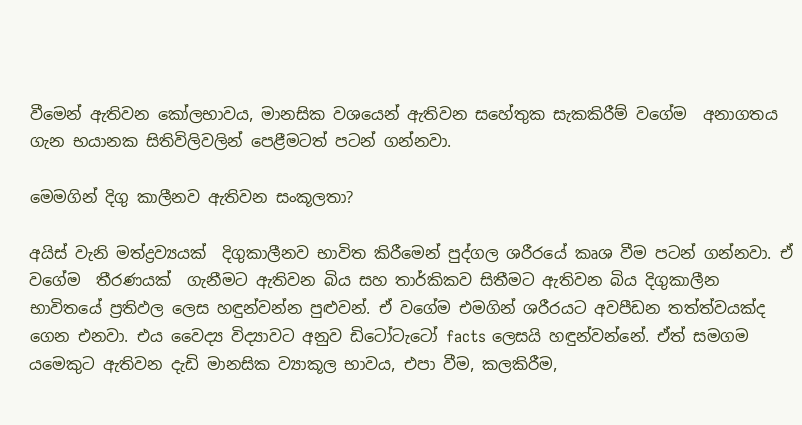වීමෙන් ඇතිවන කෝලභාවය, මානසික වශයෙන් ඇතිවන සහේතුක සැකකිරීම් වගේම  අනාගතය ගැන භයානක සිතිවිලිවලින් පෙළීමටත් පටන් ගන්නවා.

මෙමගින් දිගු කාලීනව ඇතිවන සංකූලතා?

අයිස් වැනි මත්ද්‍රව්‍යයක්  දිගුකාලීනව භාවිත කිරීමෙන් පුද්ගල ශරීරයේ කෘශ වීම පටන් ගන්නවා. ඒ වගේම  තීරණයක්  ගැනීමට ඇතිවන බිය සහ තාර්කිකව සිතීමට ඇතිවන බිය දිගුකාලීන භාවිතයේ ප්‍රතිඵල ලෙස හඳුන්වන්න පුළුවන්. ඒ වගේම එමගින් ශරීරයට අවපීඩන තත්ත්වයක්ද ගෙන එනවා. එය වෛද්‍ය විද්‍යාවට අනුව ඩිටෝටැටෝ facts ලෙසයි හඳුන්වන්නේ. ඒත් සමගම යමෙකුට ඇතිවන දැඩි මානසික ව්‍යාකූල භාවය, එපා වීම, කලකිරීම,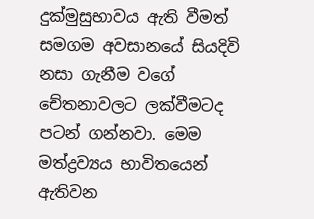දුක්මුසුභාවය ඇති වීමත් සමගම අවසානයේ සියදිවි නසා ගැනීම වගේ චේතනාවලට ලක්වීමටද  පටන් ගන්නවා. මෙම මත්ද්‍රව්‍යය භාවිතයෙන් ඇතිවන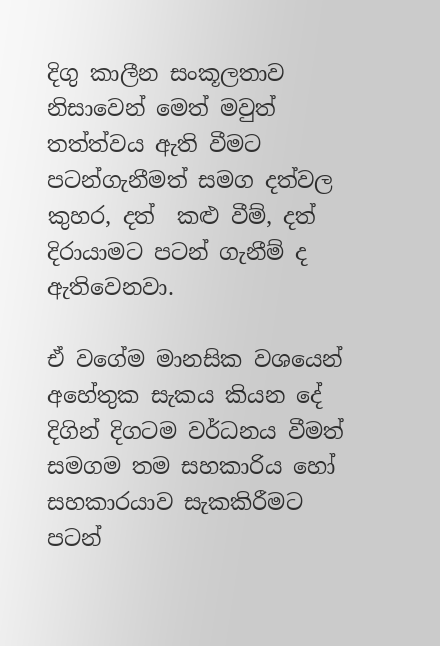දිගු කාලීන සංකූලතාව නිසාවෙන් මෙත් මවුත් තත්ත්වය ඇති වීමට පටන්ගැනීමත් සමග දත්වල කුහර, දත්  කළු වීම්, දත් දි‍රායාමට පටන් ගැනීම් ද ඇතිවෙනවා.

ඒ වගේම මානසික වශයෙන් අහේතුක සැකය කියන දේ දිගින් දිගටම වර්ධනය වීමත් සමගම තම සහකාරිය හෝ සහකාරයාව සැකකිරීමට පටන්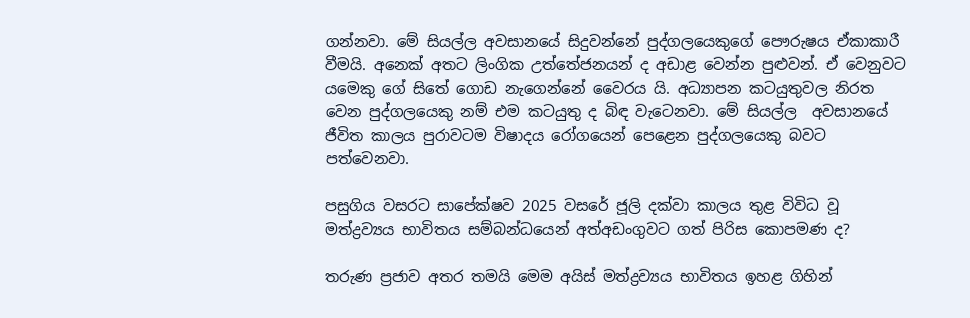ගන්නවා. මේ සියල්ල අවසානයේ සිදුවන්නේ පුද්ගලයෙකුගේ පෞරුෂය ඒකාකාරී වීමයි. අනෙක් අතට ලිංගික උත්තේජනයන් ද අඩාළ වෙන්න පුළුවන්. ඒ වෙනුවට යමෙකු ගේ සිතේ ගොඩ නැගෙන්නේ වෛරය යි. අධ්‍යාපන කටයුතුවල නිරත වෙන පුද්ගලයෙකු නම් එම කටයුතු ද බිඳ වැටෙනවා. මේ සියල්ල  අවසානයේ ජීවිත කාලය පුරාවටම විෂාදය රෝගයෙන් පෙළෙන පුද්ගලයෙකු බවට පත්වෙනවා.

පසුගිය වසරට සාපේක්ෂව 2025 වසරේ ජූලි දක්වා කාලය තුළ විවිධ වූ මත්ද්‍රව්‍යය භාවිතය සම්බන්ධයෙන් අත්අඩංගුවට ගත් පිරිස කොපමණ ද?

තරුණ ප්‍රජාව අතර තමයි මෙම අයිස් මත්ද්‍රව්‍යය භාවිතය ඉහළ ගිහින්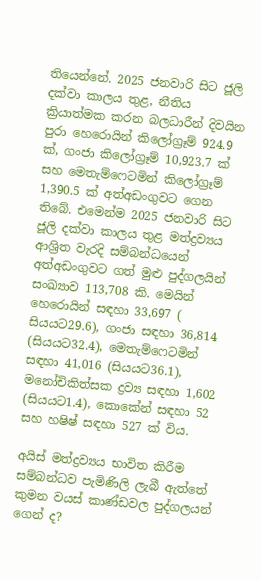තියෙන්නේ. 2025 ජනවාරි සිට ජූලි දක්වා කාලය තුළ, නීතිය ක්‍රියාත්මක කරන බලධාරීන් දිවයින පුරා හෙරොයින් කිලෝග්‍රෑම් 924.9 ක්, ගංජා කිලෝග්‍රෑම් 10,923.7 ක් සහ මෙතැම්ෆෙටමින් කිලෝග්‍රෑම් 1,390.5 ක් අත්අඩංගුවට ගෙන තිබේ. එමෙන්ම 2025 ජනවාරි සිට ජූලි දක්වා කාලය තුළ මත්ද්‍රව්‍යය ආශ්‍රිත වැරදි සම්බන්ධයෙන් අත්අඩංගුවට ගත් මුළු පුද්ගලයින් සංඛ්‍යාව 113,708 කි. මෙයින් හෙරොයින් සඳහා 33,697 ( සියයට29.6), ගංජා සඳහා 36,814 (සියයට32.4), මෙතැම්ෆෙටමින් සඳහා 41,016 (සියයට36.1), මනෝචිකිත්සක ද්‍රව්‍ය සඳහා 1,602 (සියයට1.4), කොකේන් සඳහා 52 සහ හෂිෂ් සඳහා 527 ක් විය.

අයිස් මත්ද්‍රව්‍යය භාවිත කිරීම සම්බන්ධව පැමිණිලි ලැබී ඇත්තේ කුමන වයස් කාණ්ඩවල පුද්ගලයන් ගෙන් ද?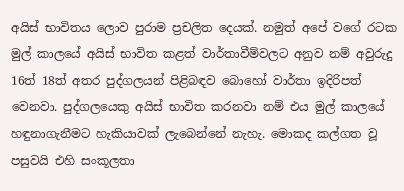අයිස් භාවිතය ලොව පුරාම ප්‍රචලිත දෙයක්. නමුත් අපේ වගේ රටක මුල් කාල‍යේ අයිස් භාවිත කළත් වාර්තාවීම්වලට අනුව නම් අවුරුදු 16ත් 18ත් අතර පුද්ගලයන් පිළිබඳව බොහෝ වාර්තා ඉදිරිපත් වෙනවා. පුද්ගලයෙකු අයිස් භාවිත කරනවා නම් එය මුල් කාලයේ  හඳුනාගැනීමට හැකියාවක් ලැබෙන්නේ නැහැ. මොකද කල්ගත වූ පසුවයි එහි සංකූලතා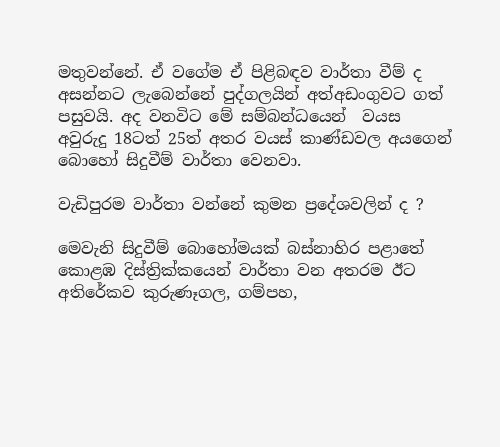මතුවන්නේ. ඒ වගේම ඒ පිළිබඳව වාර්තා වීම් ද අසන්නට ලැබෙන්නේ පුද්ගලයින් අත්අඩංගුවට ගත් පසුවයි. අද වනවිට මේ සම්බන්ධයෙන්  වයස  අවුරුදු 18ටත් 25ත් අතර වයස් කාණ්ඩවල අයගෙන් බොහෝ සිදුවීම් වාර්තා වෙනවා.

වැඩිපුරම වාර්තා වන්නේ කුමන ප්‍රදේශවලින් ද ?

මෙවැනි සිදුවීම් බොහෝමයක් බස්නාහිර පළාතේ කොළඹ දිස්ත්‍රික්කයෙන් වාර්තා වන අතරම ඊට අතිරේකව කුරුණෑගල, ගම්පහ,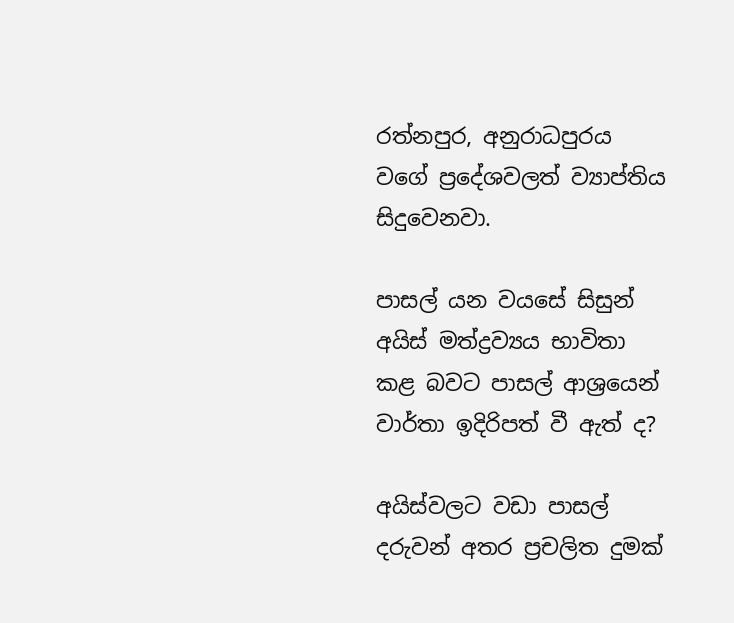රත්නපුර, අනුරාධපුරය වගේ ප්‍රදේශවලත් ව්‍යාප්තිය සිදුවෙනවා.

පාසල් යන වයසේ සිසුන් අයිස් මත්ද්‍රව්‍යය භාවිතා කළ බවට පාසල් ආශ්‍රයෙන් වාර්තා ඉදිරිපත් වී ඇත් ද?

අයිස්වලට වඩා පාසල් දරුවන් අතර ප්‍රචලිත දුමක්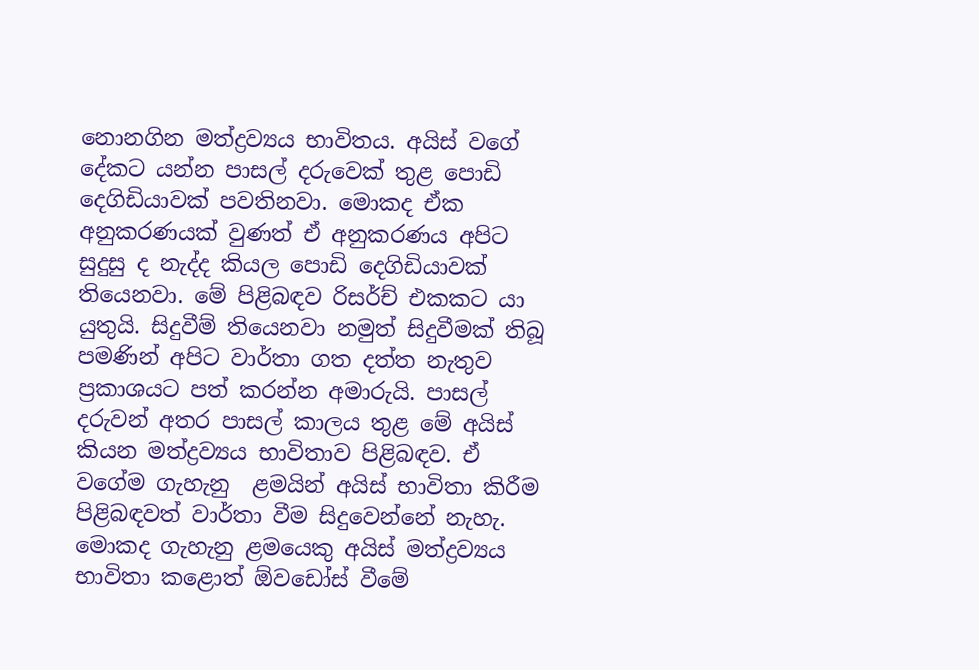නොනගින මත්ද්‍රව්‍යය භාවිතය. අයිස් වගේ දේකට යන්න පාසල් දරුවෙක් තුළ පොඩි දෙගිඩියාවක් පවතිනවා. මොකද ඒක අනුකරණයක් වුණත් ඒ අනුකරණය අපිට සුදුසු ද නැද්ද කියල පොඩි දෙගිඩියාවක් තියෙනවා. මේ පිළිබඳව රිසර්ච් එකකට යා යුතුයි. සිදුවීම් තියෙනවා නමුත් සිදුවීමක් තිබූ පමණින් අපිට වාර්තා ගත දත්ත නැතුව ප්‍රකාශයට පත් කරන්න අමාරුයි. පාසල් දරුවන් අතර පාසල් කාලය තුළ මේ අයිස් කියන මත්ද්‍රව්‍යය භාවිතාව පිළිබඳව. ඒ වගේම ගැහැනු  ළමයින් අයිස් භාවිතා කිරීම පිළිබඳවත් වාර්තා වීම සිදුවෙන්නේ නැහැ. මොකද ගැහැනු ළමයෙකු අයිස් මත්ද්‍රව්‍යය භාවිතා කළොත් ඕවඩෝස් වීමේ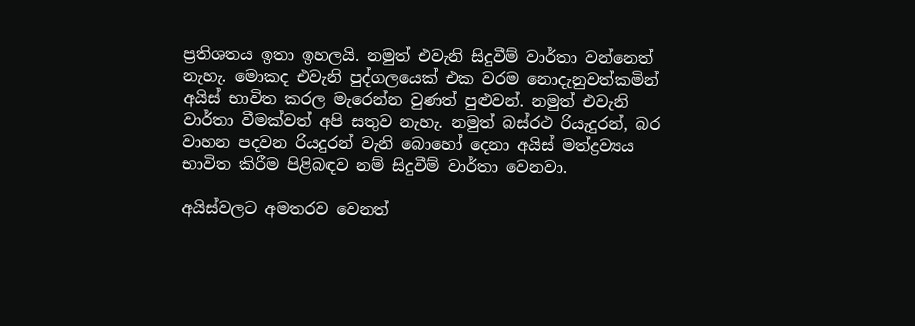ප්‍රතිශතය ඉතා ඉහලයි. නමුත් එවැනි සිදුවීම් වාර්තා වන්නෙත් නැහැ. මොකද එවැනි පුද්ගලයෙක් එක වරම නොදැනුවත්කමින් අයිස් භාවිත කරල මැරෙන්න වුණත් පුළුවන්. නමුත් එවැනි වාර්තා වීමක්වත් අපි සතුව නැහැ. නමුත් බස්රථ රියැදුරන්, බර වාහන පදවන රියදුරන් වැනි බොහෝ දෙනා අයිස් මත්ද්‍රව්‍යය භාවිත කිරීම පිළිබඳව නම් සිදුවීම් වාර්තා වෙනවා.

අයිස්වලට අමතරව වෙනත්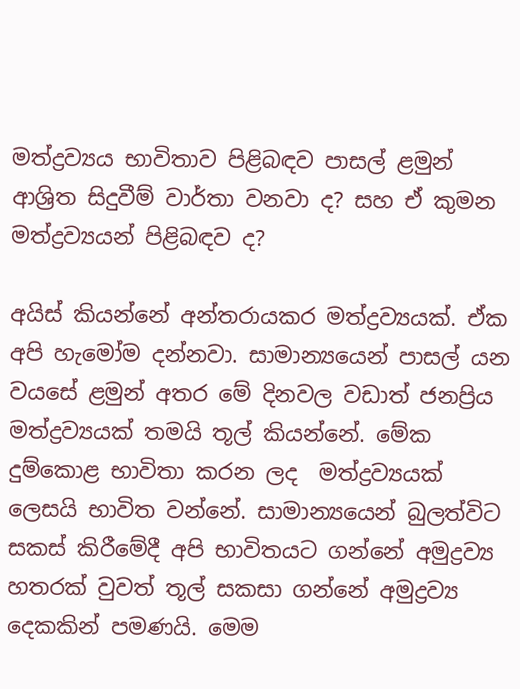මත්ද්‍රව්‍යය භාවිතාව පිළිබඳව පාසල් ළමුන් ආශ්‍රිත සිදුවීම් වාර්තා වනවා ද? සහ ඒ කුමන මත්ද්‍රව්‍යයන් පිළිබඳව ද?

අයිස් කියන්නේ අන්තරායකර මත්ද්‍රව්‍යයක්. ඒක  අපි හැමෝම දන්නවා. සාමාන්‍යයෙන් පාසල් යන වයසේ ළමුන් අතර මේ දිනවල වඩාත් ජනප්‍රිය මත්ද්‍රව්‍යයක් තමයි තූල් කියන්නේ. මේක දුම්කොළ භාවිතා කරන ලද  මත්ද්‍රව්‍යයක් ලෙසයි භාවිත වන්නේ. සාමාන්‍යයෙන් බුලත්විට සකස් කිරීමේදී අපි භාවිතයට ගන්නේ අමුද්‍රව්‍ය හතරක් වුවත් තූල් සකසා ගන්නේ අමුද්‍රව්‍ය දෙකකින් පමණයි. මෙම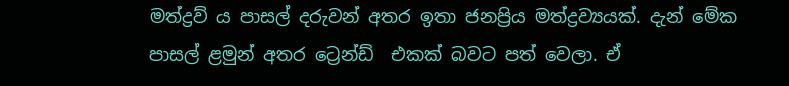මත්ද්‍රව්‍ ය පාසල් දරුවන් අතර ඉතා ජනප්‍රිය මත්ද්‍රව්‍යයක්. දැන් මේක පාසල් ළමුන් අතර ට්‍රෙන්ඩ්  එකක් බවට පත් වෙලා. ඒ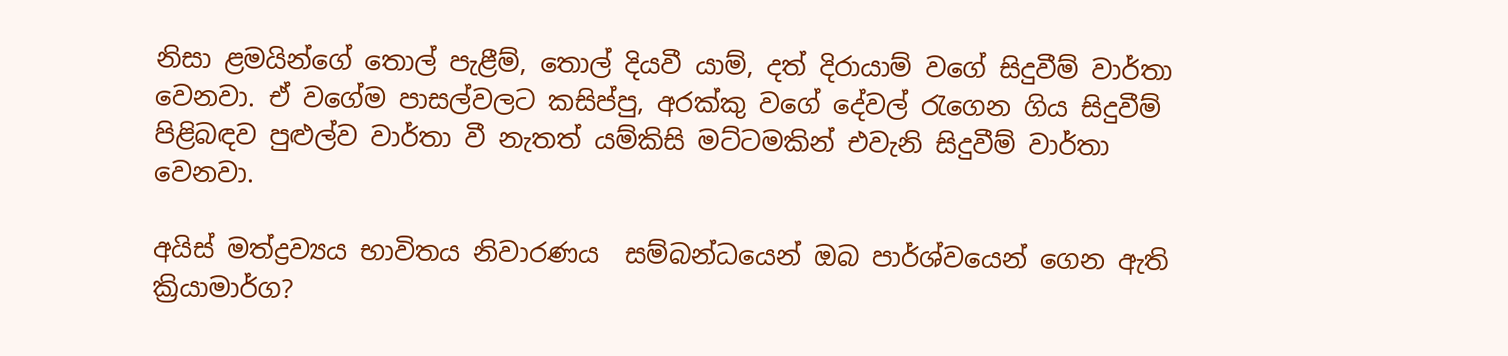නිසා ළමයින්ගේ තොල් පැළීම්, තොල් දියවී යාම්, දත් දිරායාම් වගේ සිදුවීම් වාර්තා වෙනවා. ඒ වගේම පාසල්වලට කසිප්පු, අරක්කු වගේ දේවල් රැගෙන ගිය සිදුවීම් පිළිබඳව පුළුල්ව වාර්තා වී නැතත් යම්කිසි මට්ටමකින් එවැනි සිදුවීම් වාර්තා වෙනවා.

අයිස් මත්ද්‍රව්‍යය භාවිතය නිවාරණය  සම්බන්ධයෙන් ඔබ පාර්ශ්වයෙන් ගෙන ඇති ක්‍රියාමාර්ග?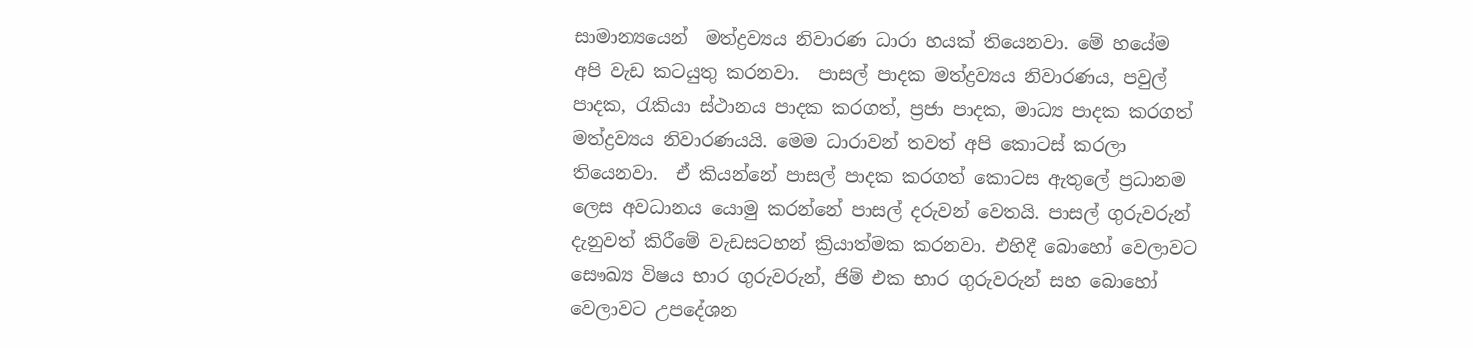සාමාන්‍යයෙන්  මත්ද්‍රව්‍යය නිවාරණ ධාරා හයක් තියෙනවා. මේ හයේම අපි වැඩ කටයුතු කරනවා.  පාසල් පාදක මත්ද්‍රව්‍යය නිවාරණය, පවුල් පාදක, රැකියා ස්ථානය පාදක කරගත්, ප්‍රජා පාදක, මාධ්‍ය පාදක කරගත් මත්ද්‍රව්‍යය නිවාරණයයි. මෙම ධාරාවන් තවත් අපි කොටස් කරලා තියෙනවා.  ඒ කියන්නේ පාසල් පාදක කරගත් කොටස ඇතුලේ ප්‍රධානම ලෙස අවධානය යොමු කරන්නේ පාසල් දරුවන් වෙතයි. පාසල් ගුරුවරුන් දැනුවත් කිරීමේ වැඩසටහන් ක්‍රියාත්මක කරනවා. එහිදී බොහෝ වෙලාවට සෞඛ්‍ය විෂය භාර ගුරුවරුන්, ජිම් එක භාර ගුරුවරුන් සහ බොහෝ වෙලාවට උපදේශන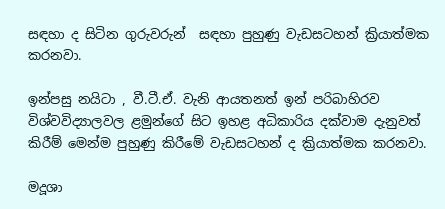සඳහා ද සිටින ගුරුවරුන්  සඳහා පුහුණු වැඩසටහන් ක්‍රියාත්මක කරනවා.

ඉන්පසු නයිටා , වී.ටී.ඒ. වැනි ආයතනත් ඉන් පරිබාහිරව විශ්වවිද්‍යාලවල ළමුන්ගේ සිට ඉහළ අධිකාරිය දක්වාම දැනුවත් කිරීම් මෙන්ම පුහුණු කිරීමේ වැඩසටහන් ද ක්‍රියාත්මක කරනවා.

මදූශා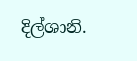දිල්ශානි.